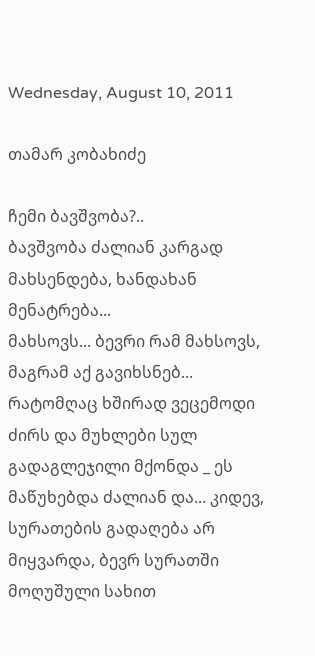Wednesday, August 10, 2011

თამარ კობახიძე

ჩემი ბავშვობა?..
ბავშვობა ძალიან კარგად მახსენდება, ხანდახან მენატრება...
მახსოვს... ბევრი რამ მახსოვს, მაგრამ აქ გავიხსნებ...  რატომღაც ხშირად ვეცემოდი ძირს და მუხლები სულ გადაგლეჯილი მქონდა _ ეს მაწუხებდა ძალიან და... კიდევ, სურათების გადაღება არ მიყვარდა, ბევრ სურათში მოღუშული სახით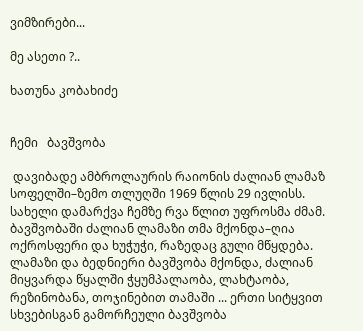ვიმზირები...

მე ასეთი ?..

ხათუნა კობახიძე


ჩემი   ბავშვობა

 დავიბადე ამბროლაურის რაიონის ძალიან ლამაზ სოფელში–ზემო თლუღში 1969 წლის 29 ივლისს. სახელი დამარქვა ჩემზე რვა წლით უფროსმა ძმამ. ბავშვობაში ძალიან ლამაზი თმა მქონდა–ღია ოქროსფერი და ხუჭუჭი, რაზედაც გული მწყდება. ლამაზი და ბედნიერი ბავშვობა მქონდა, ძალიან მიყვარდა წყალში ჭყუმპალაობა, ლახტაობა, რეზინობანა, თოჯინებით თამაში ... ერთი სიტყვით სხვებისგან გამორჩეული ბავშვობა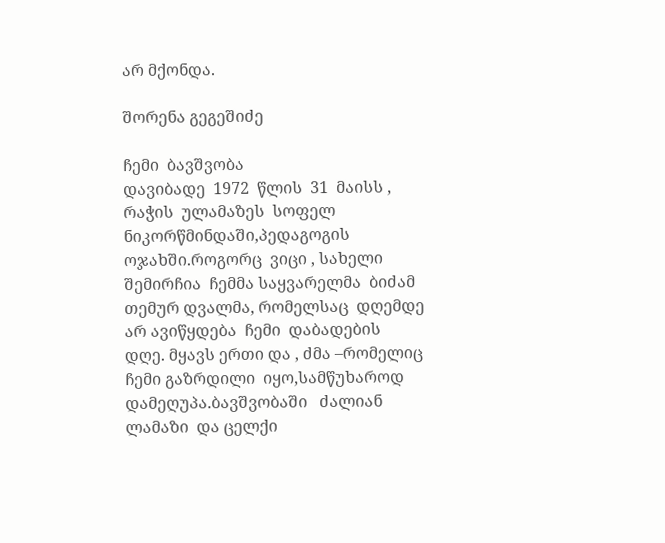არ მქონდა.

შორენა გეგეშიძე

ჩემი  ბავშვობა
დავიბადე  1972  წლის  31  მაისს , რაჭის  ულამაზეს  სოფელ  ნიკორწმინდაში,პედაგოგის  ოჯახში.როგორც  ვიცი , სახელი შემირჩია  ჩემმა საყვარელმა  ბიძამ  თემურ დვალმა, რომელსაც  დღემდე  არ ავიწყდება  ჩემი  დაბადების  დღე. მყავს ერთი და , ძმა –რომელიც  ჩემი გაზრდილი  იყო,სამწუხაროდ დამეღუპა.ბავშვობაში   ძალიან  ლამაზი  და ცელქი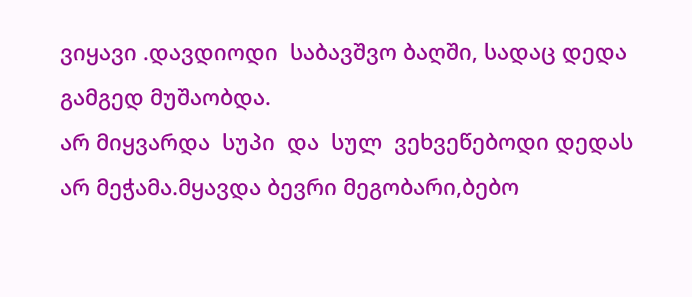ვიყავი .დავდიოდი  საბავშვო ბაღში, სადაც დედა გამგედ მუშაობდა.
არ მიყვარდა  სუპი  და  სულ  ვეხვეწებოდი დედას არ მეჭამა.მყავდა ბევრი მეგობარი,ბებო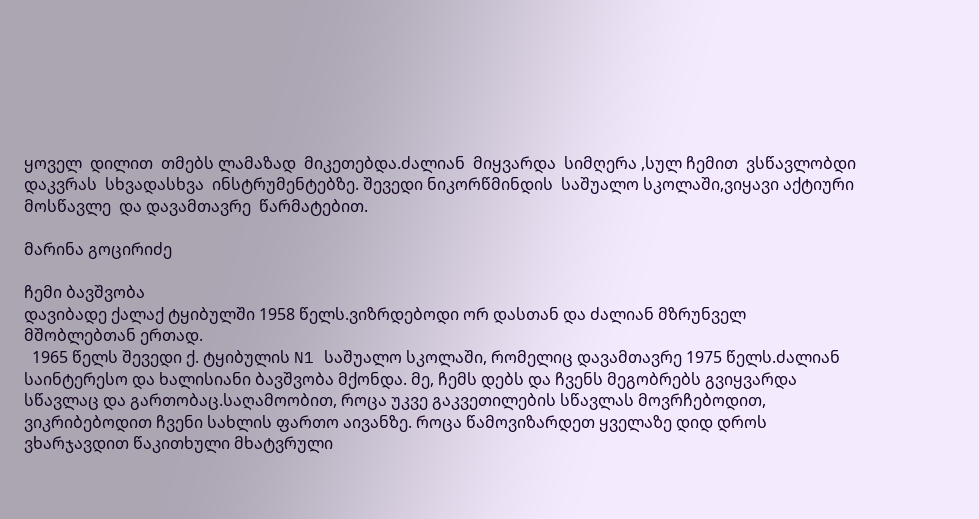ყოველ  დილით  თმებს ლამაზად  მიკეთებდა.ძალიან  მიყვარდა  სიმღერა ,სულ ჩემით  ვსწავლობდი  დაკვრას  სხვადასხვა  ინსტრუმენტებზე. შევედი ნიკორწმინდის  საშუალო სკოლაში,ვიყავი აქტიური  მოსწავლე  და დავამთავრე  წარმატებით.

მარინა გოცირიძე

ჩემი ბავშვობა
დავიბადე ქალაქ ტყიბულში 1958 წელს.ვიზრდებოდი ორ დასთან და ძალიან მზრუნველ მშობლებთან ერთად.
  1965 წელს შევედი ქ. ტყიბულის N1 საშუალო სკოლაში, რომელიც დავამთავრე 1975 წელს.ძალიან საინტერესო და ხალისიანი ბავშვობა მქონდა. მე, ჩემს დებს და ჩვენს მეგობრებს გვიყვარდა სწავლაც და გართობაც.საღამოობით, როცა უკვე გაკვეთილების სწავლას მოვრჩებოდით, ვიკრიბებოდით ჩვენი სახლის ფართო აივანზე. როცა წამოვიზარდეთ ყველაზე დიდ დროს ვხარჯავდით წაკითხული მხატვრული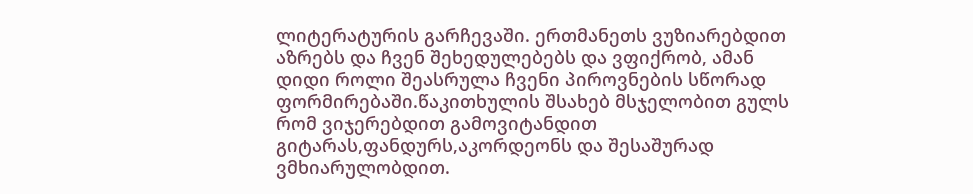ლიტერატურის გარჩევაში. ერთმანეთს ვუზიარებდით აზრებს და ჩვენ შეხედულებებს და ვფიქრობ, ამან დიდი როლი შეასრულა ჩვენი პიროვნების სწორად ფორმირებაში.წაკითხულის შსახებ მსჯელობით გულს რომ ვიჯერებდით გამოვიტანდით გიტარას,ფანდურს,აკორდეონს და შესაშურად ვმხიარულობდით.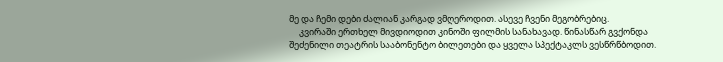მე და ჩემი დები ძალიან კარგად ვმღეროდით. ასევე ჩვენი მეგობრებიც.
     კვირაში ერთხელ მივდიოდით კინოში ფილმის სანახავად. წინასწარ გვქონდა შეძენილი თეატრის სააბონენტო ბილეთები და ყველა სპექტაკლს ვესწრწბოდით.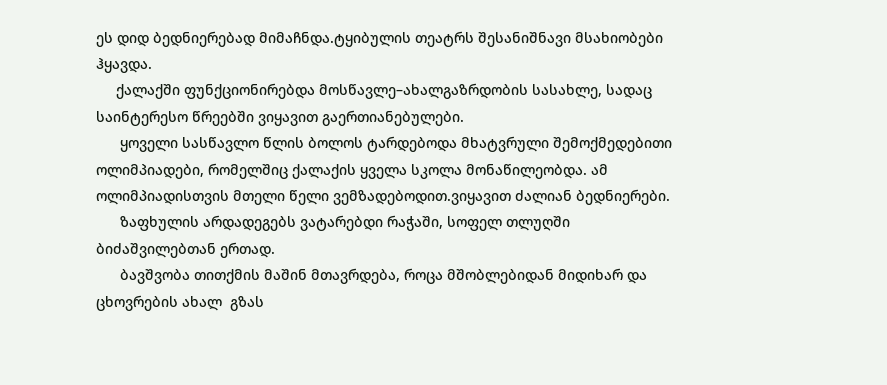ეს დიდ ბედნიერებად მიმაჩნდა.ტყიბულის თეატრს შესანიშნავი მსახიობები ჰყავდა.
     ქალაქში ფუნქციონირებდა მოსწავლე–ახალგაზრდობის სასახლე, სადაც საინტერესო წრეებში ვიყავით გაერთიანებულები.
      ყოველი სასწავლო წლის ბოლოს ტარდებოდა მხატვრული შემოქმედებითი  ოლიმპიადები, რომელშიც ქალაქის ყველა სკოლა მონაწილეობდა. ამ ოლიმპიადისთვის მთელი წელი ვემზადებოდით.ვიყავით ძალიან ბედნიერები.
      ზაფხულის არდადეგებს ვატარებდი რაჭაში, სოფელ თლუღში ბიძაშვილებთან ერთად.
      ბავშვობა თითქმის მაშინ მთავრდება, როცა მშობლებიდან მიდიხარ და ცხოვრების ახალ  გზას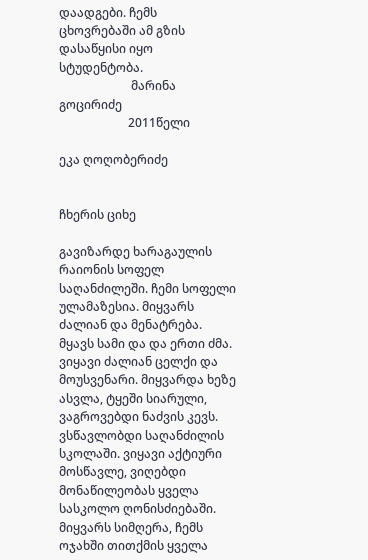დაადგები. ჩემს ცხოვრებაში ამ გზის დასაწყისი იყო სტუდენტობა.
                        მარინა გოცირიძე
                       2011წელი

ეკა ღოღობერიძე


ჩხერის ციხე

გავიზარდე ხარაგაულის რაიონის სოფელ საღანძილეში. ჩემი სოფელი ულამაზესია. მიყვარს ძალიან და მენატრება. მყავს სამი და და ერთი ძმა. ვიყავი ძალიან ცელქი და მოუსვენარი. მიყვარდა ხეზე ასვლა, ტყეში სიარული, ვაგროვებდი ნაძვის კევს. ვსწავლობდი საღანძილის სკოლაში. ვიყავი აქტიური მოსწავლე, ვიღებდი მონაწილეობას ყველა სასკოლო ღონისძიებაში. მიყვარს სიმღერა, ჩემს ოჯახში თითქმის ყველა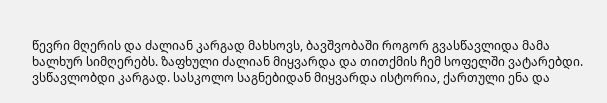წევრი მღერის და ძალიან კარგად მახსოვს, ბავშვობაში როგორ გვასწავლიდა მამა ხალხურ სიმღერებს. ზაფხული ძალიან მიყვარდა და თითქმის ჩემ სოფელში ვატარებდი. ვსწავლობდი კარგად. სასკოლო საგნებიდან მიყვარდა ისტორია, ქართული ენა და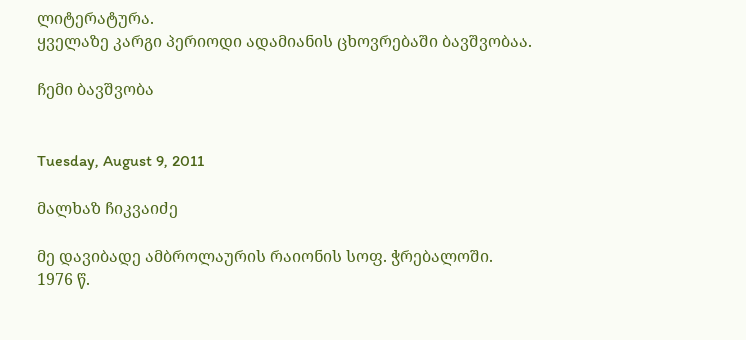ლიტერატურა.
ყველაზე კარგი პერიოდი ადამიანის ცხოვრებაში ბავშვობაა.

ჩემი ბავშვობა


Tuesday, August 9, 2011

მალხაზ ჩიკვაიძე

მე დავიბადე ამბროლაურის რაიონის სოფ. ჭრებალოში.
1976 წ.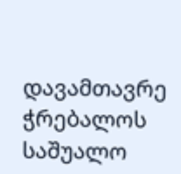დავამთავრე ჭრებალოს საშუალო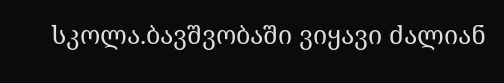სკოლა.ბავშვობაში ვიყავი ძალიან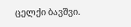ცელქი ბავშვი.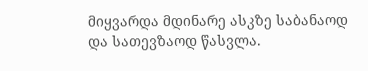მიყვარდა მდინარე ასკზე საბანაოდ და სათევზაოდ წასვლა.